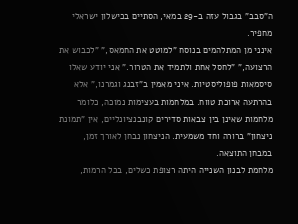ה"סבב" בגבול עזה ב-29 במאי, הסתיים בכישלון ישראלי מחפיר.
אינני מן המתלהמים בנוסח "למוטט את החמאס," "לכבוש את הרצועה," "לחסל אחת ולתמיד את הטרור." אני יודע שאלו סיסמאות פופוליסטיות. איני מאמין ב"זבנג וגמרנו," אלא בהרתעה ארוכת טווח. במלחמות בעצימות נמוכה, כלומר מלחמות שאינן בין צבאות סדירים קונבנציונליים, אין "תמונת ניצחון" ברורה וחד משמעית. הניצחון נבחן לאורך זמן, במבחן התוצאה.
מלחמת לבנון השנייה היתה רצופת כשלים, בכל הרמות,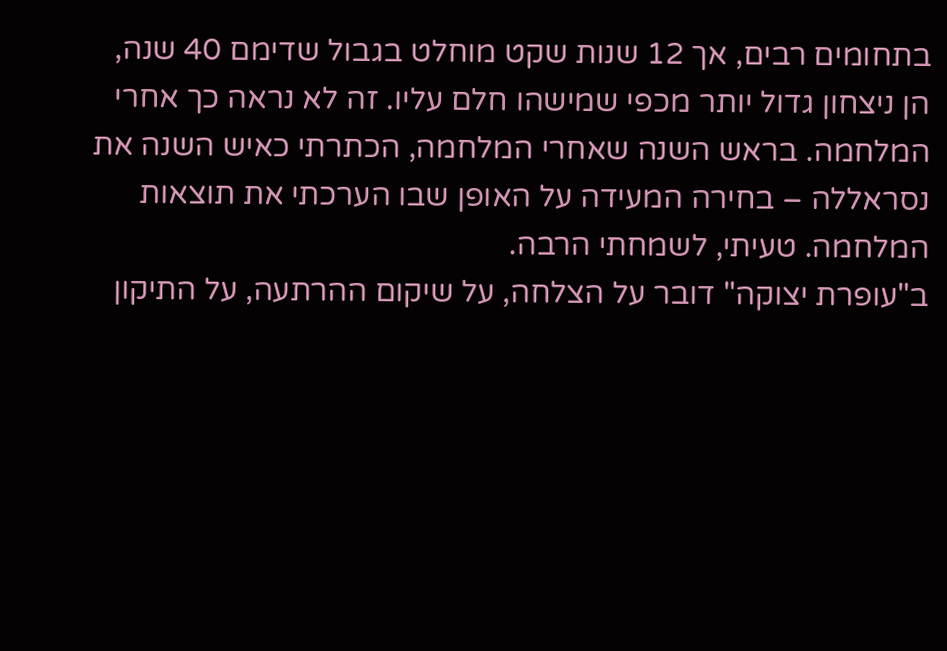בתחומים רבים, אך 12 שנות שקט מוחלט בגבול שדימם 40 שנה, הן ניצחון גדול יותר מכפי שמישהו חלם עליו. זה לא נראה כך אחרי המלחמה. בראש השנה שאחרי המלחמה, הכתרתי כאיש השנה את נסראללה – בחירה המעידה על האופן שבו הערכתי את תוצאות המלחמה. טעיתי, לשמחתי הרבה.
ב"עופרת יצוקה" דובר על הצלחה, על שיקום ההרתעה, על התיקון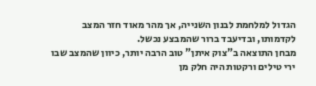הגדול למלחמת לבנון השנייה, אך מהר מאוד חזר המצב לקדמותו, ובדיעבד ברור שהמבצע נכשל.
מבחן התוצאה ב"צוק איתן" טוב הרבה יותר, כיוון שהמצב שבו ירי טילים ורקטות היה חלק מן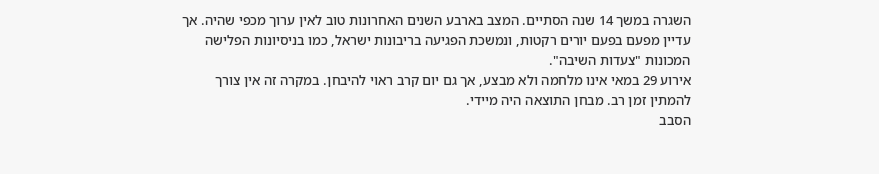השגרה במשך 14 שנה הסתיים. המצב בארבע השנים האחרונות טוב לאין ערוך מכפי שהיה. אך עדיין מפעם בפעם יורים רקטות, ונמשכת הפגיעה בריבונות ישראל, כמו בניסיונות הפלישה המכונות "צעדות השיבה".
אירוע 29 במאי אינו מלחמה ולא מבצע, אך גם יום קרב ראוי להיבחן. במקרה זה אין צורך להמתין זמן רב. מבחן התוצאה היה מיידי.
הסבב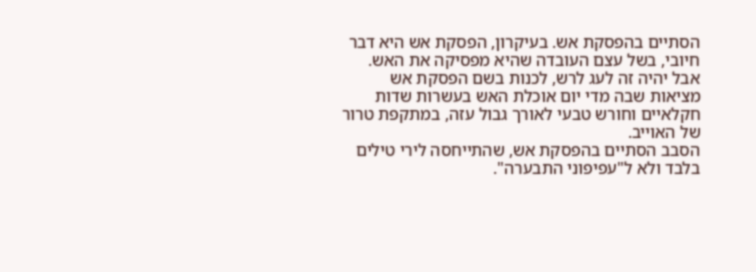הסתיים בהפסקת אש. בעיקרון, הפסקת אש היא דבר חיובי, בשל עצם העובדה שהיא מפסיקה את האש. אבל יהיה זה לעג לרש, לכנות בשם הפסקת אש מציאות שבה מדי יום אוכלת האש בעשרות שדות חקלאיים וחורש טבעי לאורך גבול עזה, במתקפת טרור של האוייב.
הסבב הסתיים בהפסקת אש, שהתייחסה לירי טילים בלבד ולא ל"עפיפוני התבערה".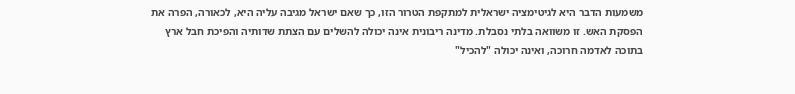משמעות הדבר היא לגיטימציה ישראלית למתקפת הטרור הזו, כך שאם ישראל מגיבה עליה היא, לכאורה, הפרה את הפסקת האש. זו משוואה בלתי נסבלת. מדינה ריבונית אינה יכולה להשלים עם הצתת שדותיה והפיכת חבל ארץ בתוכה לאדמה חרוכה, ואינה יכולה "להכיל"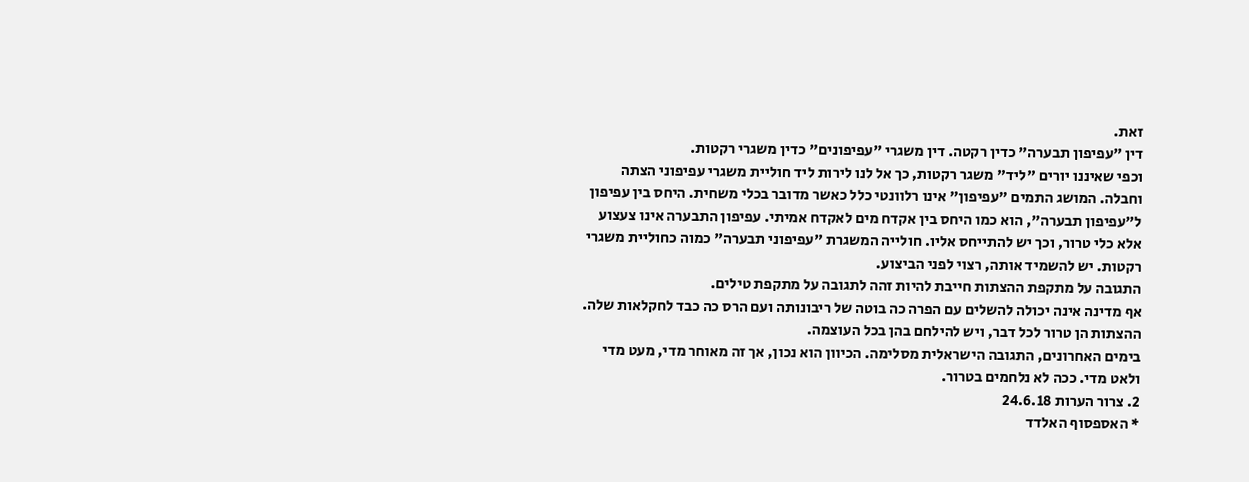זאת.
דין "עפיפון תבערה" כדין רקטה. דין משגרי "עפיפונים" כדין משגרי רקטות.
וכפי שאיננו יורים "ליד" משגר רקטות, כך אל לנו לירות ליד חוליית משגרי עפיפוני הצתה וחבלה. המושג התמים "עפיפון" אינו רלוונטי כלל כאשר מדובר בכלי משחית. היחס בין עפיפון ל"עפיפון תבערה", הוא כמו היחס בין אקדח מים לאקדח אמיתי. עפיפון התבערה אינו צעצוע אלא כלי טרור, וכך יש להתייחס אליו. חולייה המשגרת "עפיפוני תבערה" כמוה כחוליית משגרי רקטות. יש להשמיד אותה, רצוי לפני הביצוע.
התגובה על מתקפת ההצתות חייבת להיות זהה לתגובה על מתקפת טילים.
אף מדינה אינה יכולה להשלים עם הפרה כה בוטה של ריבונותה ועם הרס כה כבד לחקלאות שלה. ההצתות הן טרור לכל דבר, ויש להילחם בהן בכל העוצמה.
בימים האחרונים, התגובה הישראלית מסלימה. הכיוון הוא נכון, אך זה מאוחר מדי, מעט מדי ולאט מדי. ככה לא נלחמים בטרור.
2. צרור הערות 24.6.18
* האספסוף האלדד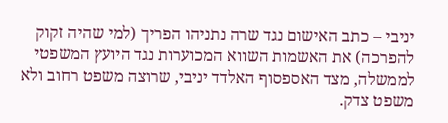יניבי – כתב האישום נגד שרה נתניהו הפריך (למי שהיה זקוק להפרכה) את האשמות השווא המכוערות נגד היועץ המשפטי לממשלה, מצד האספסוף האלדד יניבי, שרוצה משפט רחוב ולא משפט צדק.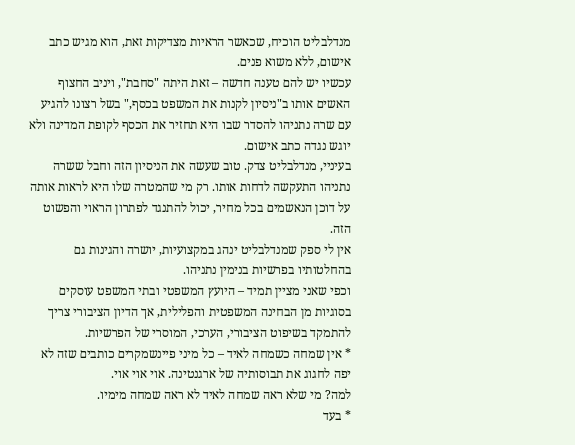מנדלבליט הוכיח, שכאשר הראיות מצדיקות זאת, הוא מגיש כתב אישום, ללא משוא פנים.
עכשיו יש להם טענה חדשה – זאת היתה "סחבת", ויניב החצוף האשים אותו ב"ניסיון לקנות את המשפט בכסף," בשל רצונו להגיע עם שרה נתניהו להסדר שבו היא תחזיר את הכסף לקופת המדינה ולא יוגש נגדה כתב אישום.
בעיניי, מנדלבליט צדק. טוב שעשה את הניסיון הזה וחבל ששרה נתניהו התעקשה לדחות אותו. רק מי שהמטרה שלו היא לראות אותה על דוכן הנאשמים בכל מחיר, יכול להתנגד לפתרון הראוי והפשוט הזה.
אין לי ספק שמנדלבליט ינהג במקצועיות, יושרה והגינות גם בהחלטותיו בפרשיות בנימין נתניהו.
וכפי שאני מציין תמיד – היועץ המשפטי ובתי המשפט עוסקים בסוגיות מן הבחינה המשפטית והפלילית, אך הדיון הציבורי צריך להתמקד בשיפוט הציבורי, הערכי, המוסרי של הפרשיות.
* אין שמחה כשמחה לאיד – כל מיני פיינשמקרים כותבים שזה לא יפה לחגוג את תבוסותיה של ארגנטינה. אוי אוי אוי.
למה? מי שלא ראה שמחה לאיד לא ראה שמחה מימיו.
* בעד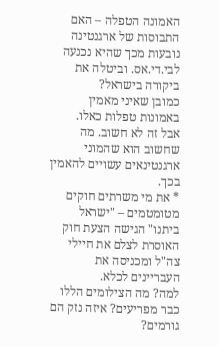האמונה הטפלה – האם התבוסות של ארגנטינה נובעות מכך שהיא נכנעה לבי.די.אס. וביטלה את ביקורה בישראל?
כמובן שאיני מאמין באמונות טפלות כאלו.
אבל זה לא חשוב. מה שחשוב הוא שהמוני ארגנטינאים עשויים להאמין בכך.
* את מי משרתים חוקים מטומטמים – "ישראל ביתנו" הגישה הצעת חוק האוסרת לצלם את חיילי צה"ל ומכניסה את העבריינים לכלא.
למה? מה הצילומים הללו כבר מפריעים? איזה נזק הם גורמים?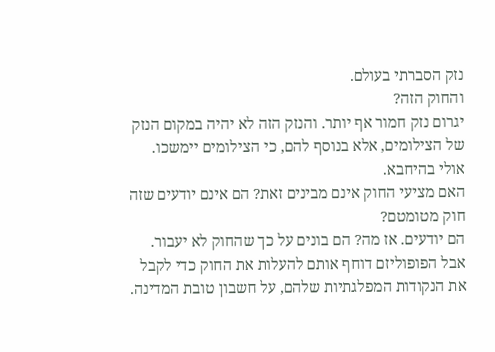נזק הסברתי בעולם.
והחוק הזה?
יגרום נזק חמור אף יותר. והנזק הזה לא יהיה במקום הנזק של הצילומים, אלא בנוסף להם, כי הצילומים יימשכו. אולי בהיחבא.
האם מציעי החוק אינם מבינים זאת? הם אינם יודעים שזה חוק מטומטם?
הם יודעים. אז מה? הם בונים על כך שהחוק לא יעבור. אבל הפופוליזם דוחף אותם להעלות את החוק כדי לקבל את הנקודות המפלגתיות שלהם, על חשבון טובת המדינה.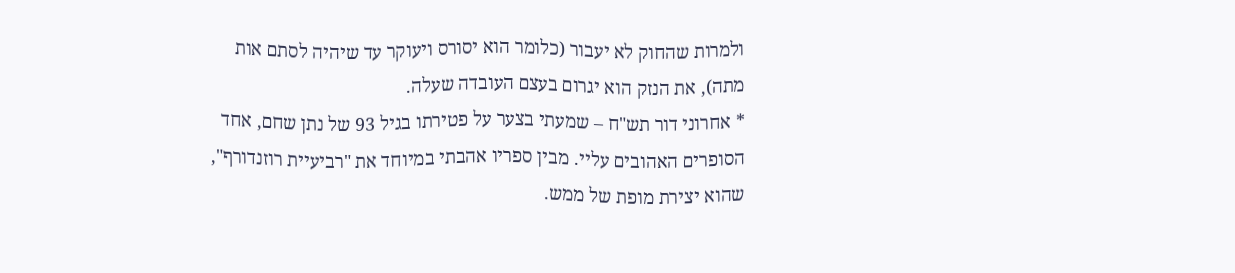ולמרות שהחוק לא יעבור (כלומר הוא יסורס ויעוקר עד שיהיה לסתם אות מתה), את הנזק הוא יגרום בעצם העובדה שעלה.
* אחרוני דור תש"ח – שמעתי בצער על פטירתו בגיל 93 של נתן שחם, אחד הסופרים האהובים עליי. מבין ספריו אהבתי במיוחד את "רביעיית רוזנדורף", שהוא יצירת מופת של ממש.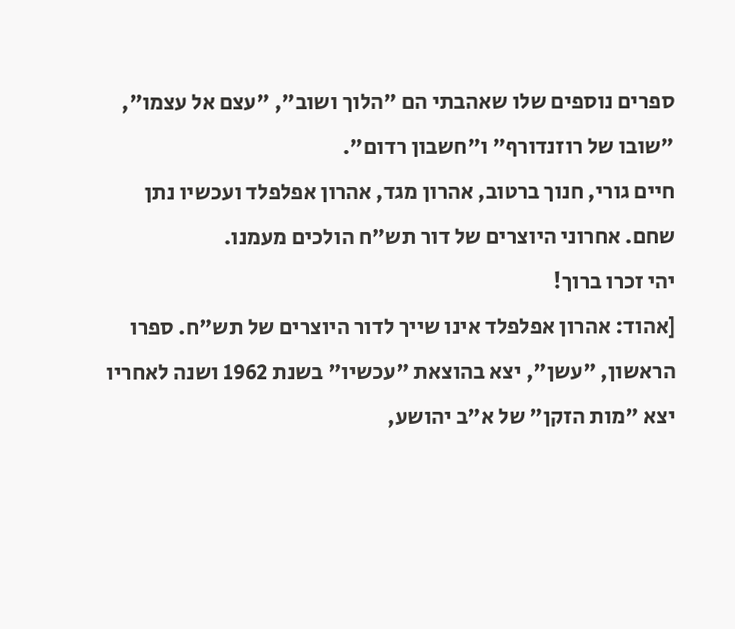ספרים נוספים שלו שאהבתי הם "הלוך ושוב", "עצם אל עצמו", "שובו של רוזנדורף" ו"חשבון רדום".
חיים גורי, חנוך ברטוב, אהרון מגד, אהרון אפלפלד ועכשיו נתן שחם. אחרוני היוצרים של דור תש"ח הולכים מעמנו.
יהי זכרו ברוך!
[אהוד: אהרון אפלפלד אינו שייך לדור היוצרים של תש"ח. ספרו הראשון, "עשן", יצא בהוצאת "עכשיו" בשנת 1962 ושנה לאחריו יצא "מות הזקן" של א"ב יהושע,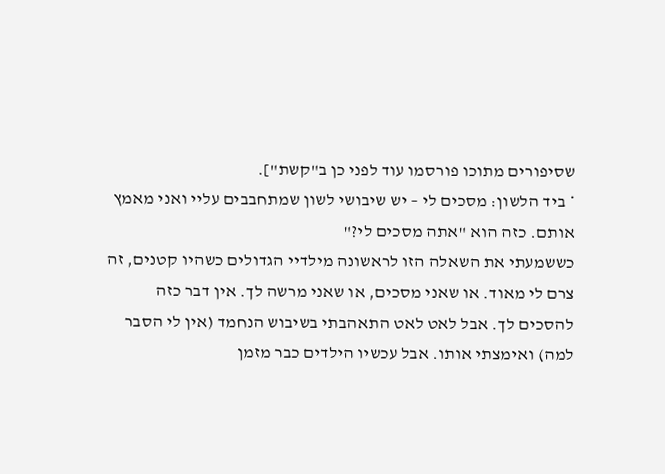שסיפורים מתוכו פורסמו עוד לפני כן ב"קשת"].
* ביד הלשון: מסכים לי – יש שיבושי לשון שמתחבבים עליי ואני מאמץ אותם. כזה הוא "אתה מסכים לי?"
כששמעתי את השאלה הזו לראשונה מילדיי הגדולים כשהיו קטנים, זה צרם לי מאוד. או שאני מסכים, או שאני מרשה לך. אין דבר כזה להסכים לך. אבל לאט לאט התאהבתי בשיבוש הנחמד (אין לי הסבר למה) ואימצתי אותו. אבל עכשיו הילדים כבר מזמן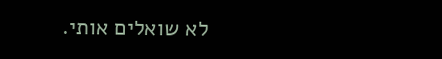לא שואלים אותי.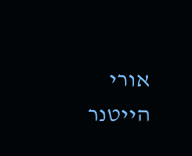אורי הייטנר